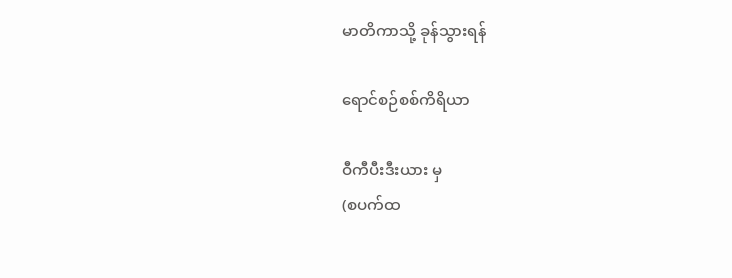မာတိကာသို့ ခုန်သွားရန်

ရောင်စဉ်စစ်ကိရိယာ

ဝီကီပီးဒီးယား မှ
(စပက်ထ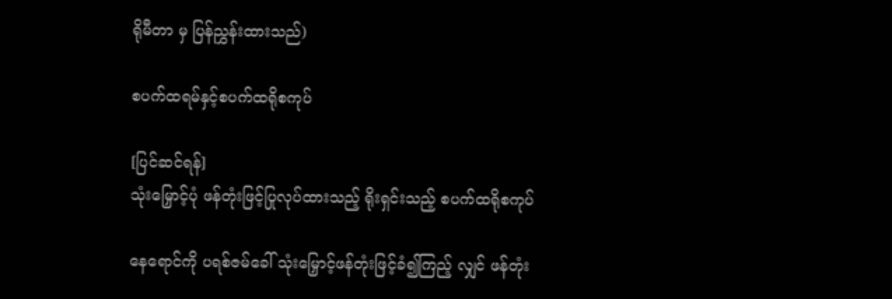ရိုမီတာ မှ ပြန်ညွှန်းထားသည်)

စပက်ထရမ်နှင့်စပက်ထရိုစကုပ်

[ပြင်ဆင်ရန်]
သုံးမြှောင့်ပုံ ဖန်တုံးဖြင့်ပြုလုပ်ထားသည့် ရိုးရှင်းသည့် စပက်ထရိုစကုပ်

နေရောင်ကို ပရစ်ဇမ်ခေါ် သုံးမြှောင့်ဖန်တုံးဖြင့်ခံ၍ကြည့် လျှင် ဖန်တုံး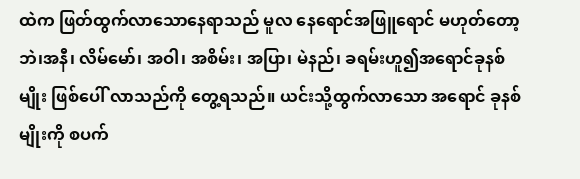ထဲက ဖြတ်ထွက်လာသောနေရာသည် မူလ နေရောင်အဖြူရောင် မဟုတ်တော့ဘဲ၊အနီ၊ လိမ်မော်၊ အဝါ၊ အစိမ်း၊ အပြာ၊ မဲနည်၊ ခရမ်းဟူ၍အရောင်ခုနစ်မျိုး ဖြစ်ပေါ် လာသည်ကို တွေ့ရသည်။ ယင်းသို့ထွက်လာသော အရောင် ခုနစ်မျိုးကို စပက်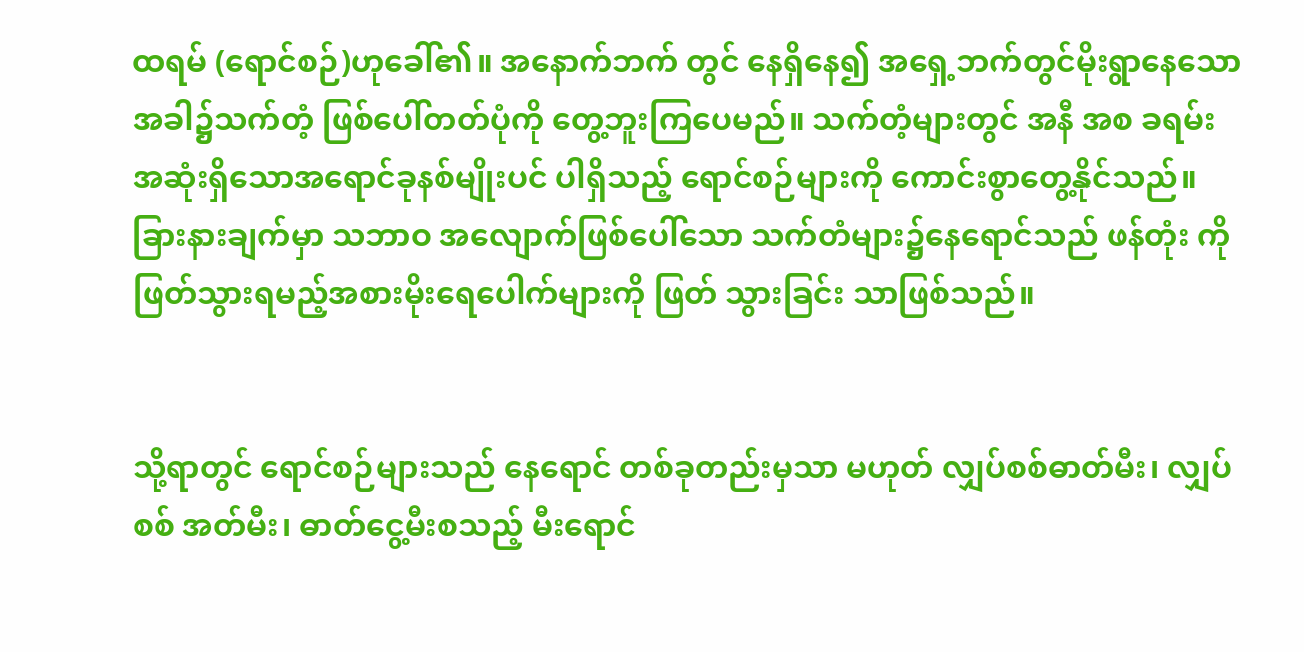ထရမ် (ရောင်စဉ်)ဟုခေါ်၏။ အနောက်ဘက် တွင် နေရှိနေ၍ အရှေ့ဘက်တွင်မိုးရွာနေသောအခါ၌သက်တံ့ ဖြစ်ပေါ်တတ်ပုံကို တွေ့ဘူးကြပေမည်။ သက်တံ့များတွင် အနီ အစ ခရမ်း အဆုံးရှိသောအရောင်ခုနစ်မျိုးပင် ပါရှိသည့် ရောင်စဉ်များကို ကောင်းစွာတွေ့နိုင်သည်။ ခြားနားချက်မှာ သဘာဝ အလျောက်ဖြစ်ပေါ်သော သက်တံများ၌နေရောင်သည် ဖန်တုံး ကို ဖြတ်သွားရမည့်အစားမိုးရေပေါက်များကို ဖြတ် သွားခြင်း သာဖြစ်သည်။


သို့ရာတွင် ရောင်စဉ်များသည် နေရောင် တစ်ခုတည်းမှသာ မဟုတ် လျှပ်စစ်ဓာတ်မီး၊ လျှပ်စစ် အတ်မီး၊ ဓာတ်ငွေ့မီးစသည့် မီးရောင်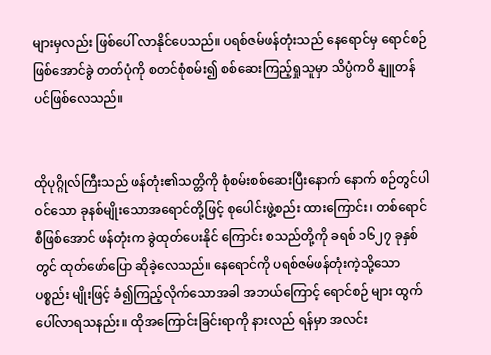များမှလည်း ဖြစ်ပေါ် လာနိုင်ပေသည်။ ပရစ်ဇမ်ဖန်တုံးသည် နေရောင်မှ ရောင်စဉ်ဖြစ်အောင်ခွဲ တတ်ပုံကို စတင်စုံစမ်း၍ စစ်ဆေးကြည့်ရှုသူမှာ သိပ္ပံကဝိ နျူတန်ပင်ဖြစ်လေသည်။


ထိုပုဂ္ဂိုလ်ကြီးသည် ဖန်တုံး၏သတ္တိကို စုံစမ်းစစ်ဆေးပြီးနောက် နောက် စဉ်တွင်ပါဝင်သော ခုနစ်မျိုးသောအရောင်တို့ဖြင့် စုပေါင်းဖွဲ့စည်း ထားကြောင်း၊ တစ်ရောင်စီဖြစ်အောင် ဖန်တုံးက ခွဲထုတ်ပေးနိုင် ကြောင်း စသည်တို့ကို ခရစ် ၁၆၂၇ ခုနှစ်တွင် ထုတ်ဖော်ပြော ဆိုခဲ့လေသည်။ နေရောင်ကို ပရစ်ဇမ်ဖန်တုံးကဲ့သို့သော ပစ္စည်း မျိုးဖြင့် ခံ၍ကြည့်လိုက်သောအခါ အဘယ်ကြောင့် ရောင်စဉ် များ ထွက်ပေါ်လာရသနည်း။ ထိုအကြောင်းခြင်းရာကို နားလည် ရန်မှာ အလင်း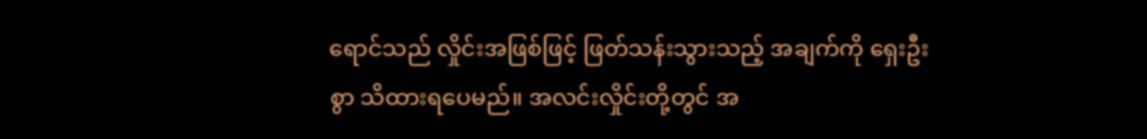ရောင်သည် လှိုင်းအဖြစ်ဖြင့် ဖြတ်သန်းသွားသည့် အချက်ကို ရှေးဦးစွာ သိထားရပေမည်။ အလင်းလှိုင်းတို့တွင် အ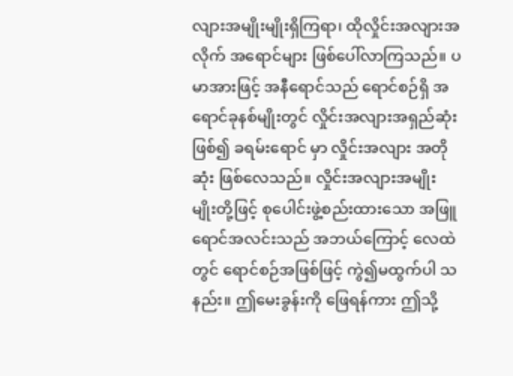လျားအမျိုးမျိုးရှိကြရာ၊ ထိုလှိုင်းအလျားအလိုက် အရောင်များ ဖြစ်ပေါ်လာကြသည်။ ပမာအားဖြင့် အနီရောင်သည် ရောင်စဉ်ရှိ အရောင်ခုနစ်မျိုးတွင် လှိုင်းအလျားအရှည်ဆုံးဖြစ်၍ ခရမ်းရောင် မှာ လှိုင်းအလျား အတိုဆုံး ဖြစ်လေသည်။ လှိုင်းအလျားအမျိုး မျိုးတို့ဖြင့် စုပေါင်းဖွဲ့စည်းထားသော အဖြူရောင်အလင်းသည် အဘယ်ကြောင့် လေထဲတွင် ရောင်စဉ်အဖြစ်ဖြင့် ကွဲ၍မထွက်ပါ သနည်း။ ဤမေးခွန်းကို ဖြေရန်ကား ဤသို့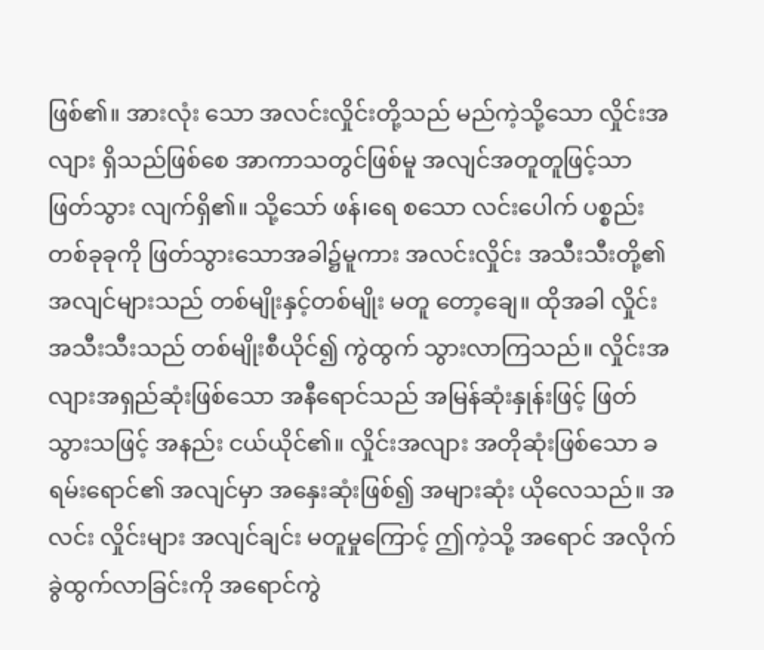ဖြစ်၏။ အားလုံး သော အလင်းလှိုင်းတို့သည် မည်ကဲ့သို့သော လှိုင်းအလျား ရှိသည်ဖြစ်စေ အာကာသတွင်ဖြစ်မူ အလျင်အတူတူဖြင့်သာ ဖြတ်သွား လျက်ရှိ၏။ သို့သော် ဖန်၊ရေ စသော လင်းပေါက် ပစ္စည်းတစ်ခုခုကို ဖြတ်သွားသောအခါ၌မူကား အလင်းလှိုင်း အသီးသီးတို့၏ အလျင်များသည် တစ်မျိုးနှင့်တစ်မျိုး မတူ တော့ချေ။ ထိုအခါ လှိုင်းအသီးသီးသည် တစ်မျိုးစီယိုင်၍ ကွဲထွက် သွားလာကြသည်။ လှိုင်းအလျားအရှည်ဆုံးဖြစ်သော အနီရောင်သည် အမြန်ဆုံးနှုန်းဖြင့် ဖြတ်သွားသဖြင့် အနည်း ငယ်ယိုင်၏။ လှိုင်းအလျား အတိုဆုံးဖြစ်သော ခရမ်းရောင်၏ အလျင်မှာ အနှေးဆုံးဖြစ်၍ အများဆုံး ယိုလေသည်။ အလင်း လှိုင်းများ အလျင်ချင်း မတူမှုကြောင့် ဤကဲ့သို့ အရောင် အလိုက်ခွဲထွက်လာခြင်းကို အရောင်ကွဲ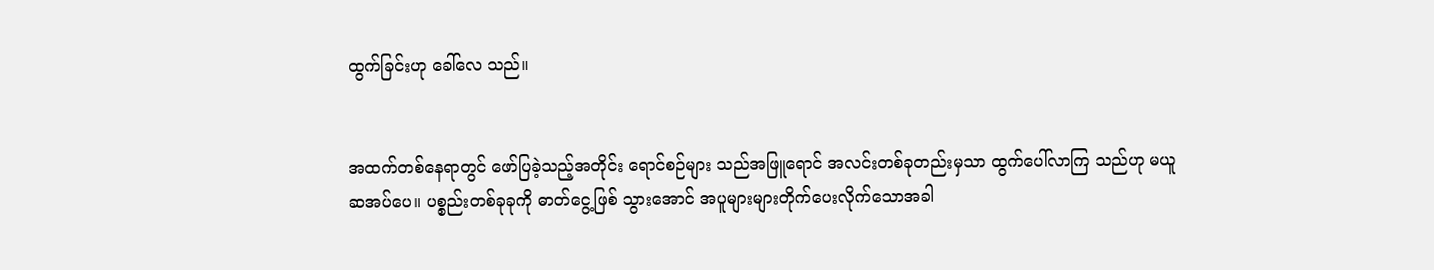ထွက်ခြင်းဟု ခေါ်လေ သည်။


အထက်တစ်နေရာတွင် ဖော်ပြခဲ့သည့်အတိုင်း ရောင်စဉ်များ သည်အဖြူရောင် အလင်းတစ်ခုတည်းမှသာ ထွက်ပေါ်လာကြ သည်ဟု မယူဆအပ်ပေ။ ပစ္စည်းတစ်ခုခုကို ဓာတ်ငွေ့ဖြစ် သွားအောင် အပူများများတိုက်ပေးလိုက်သောအခါ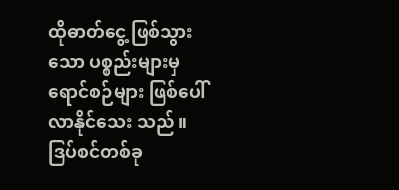ထိုဓာတ်ငွေ့ ဖြစ်သွားသော ပစ္စည်းများမှ ရောင်စဉ်များ ဖြစ်ပေါ်လာနိုင်သေး သည်။ ဒြပ်စင်တစ်ခု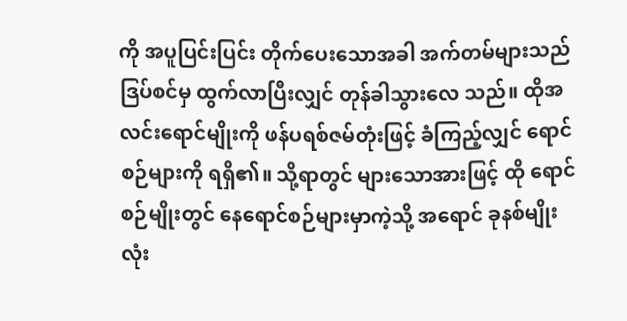ကို အပူပြင်းပြင်း တိုက်ပေးသောအခါ အက်တမ်များသည် ဒြပ်စင်မှ ထွက်လာပြီးလျှင် တုန်ခါသွားလေ သည်။ ထိုအလင်းရောင်မျိုးကို ဖန်ပရစ်ဇမ်တုံးဖြင့် ခံကြည့်လျှင် ရောင်စဉ်များကို ရရှိ၏။ သို့ရာတွင် များသောအားဖြင့် ထို ရောင်စဉ်မျိုးတွင် နေရောင်စဉ်များမှာကဲ့သို့ အရောင် ခုနစ်မျိုး လုံး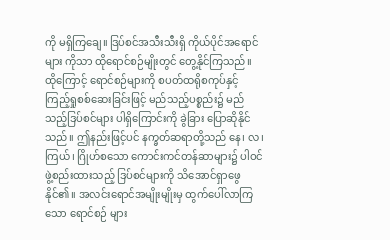ကို မရှိကြချေ။ ဒြပ်စင်အသီးသီးရှိ ကိုယ်ပိုင်အရောင်များ ကိုသာ ထိုရောင်စဉ်မျိုးတွင် တွေ့နိုင်ကြသည်။ ထိုကြောင့် ရောင်စဉ်များကို စပတ်ထရိုစကုပ်နှင့် ကြည့်ရှုစစ်ဆေးခြင်းဖြင့် မည်သည့်ပစ္စည်း၌ မည်သည့်ဒြပ်စင်များ ပါရှိကြောင်းကို ခွဲခြား ပြောဆိုနိုင်သည်။ ဤနည်းဖြင့်ပင် နက္ခတ်ဆရာတို့သည် နေ၊ လ၊ ကြယ်၊ ဂြိုဟ်စသော ကောင်းကင်တန်ဆာများ၌ ပါဝင် ဖွဲ့စည်းထားသည့် ဒြပ်စင်များကို သိအောင်ရှာဖွေနိုင်၏။ အလင်းရောင်အမျိုးမျိုးမှ ထွက်ပေါ်လာကြသော ရောင်စဉ် များ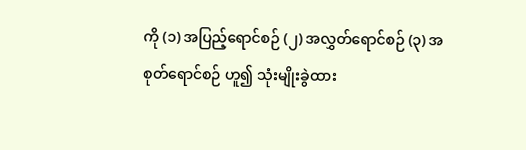ကို (၁) အပြည့်ရောင်စဉ် (၂) အလွှတ်ရောင်စဉ် (၃) အစုတ်ရောင်စဉ် ဟူ၍ သုံးမျိုးခွဲထား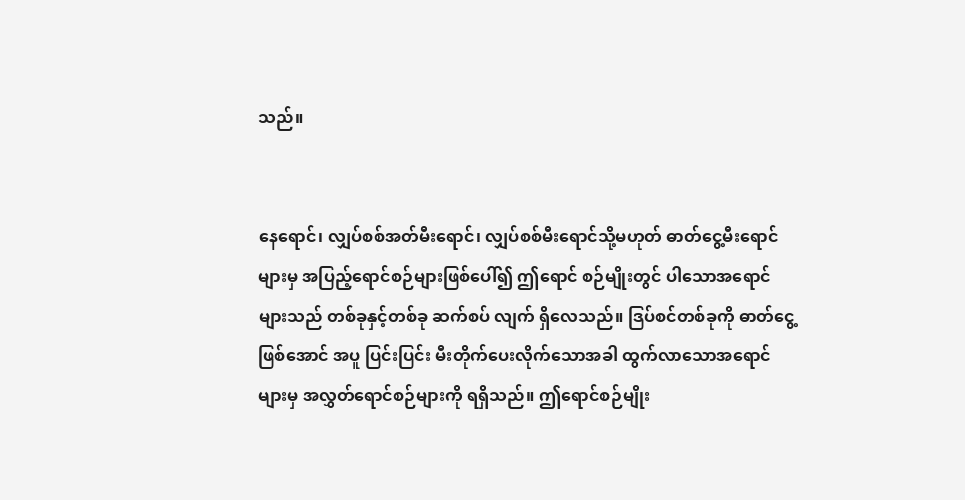သည်။


နေရောင်၊ လျှပ်စစ်အတ်မီးရောင်၊ လျှပ်စစ်မီးရောင်သို့မဟုတ် ဓာတ်ငွေ့မီးရောင်များမှ အပြည့်ရောင်စဉ်များဖြစ်ပေါ်၍ ဤရောင် စဉ်မျိုးတွင် ပါသောအရောင်များသည် တစ်ခုနှင့်တစ်ခု ဆက်စပ် လျက် ရှိလေသည်။ ဒြပ်စင်တစ်ခုကို ဓာတ်ငွေ့ဖြစ်အောင် အပူ ပြင်းပြင်း မီးတိုက်ပေးလိုက်သောအခါ ထွက်လာသောအရောင် များမှ အလွှတ်ရောင်စဉ်များကို ရရှိသည်။ ဤရောင်စဉ်မျိုး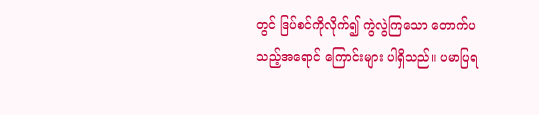တွင် ဒြပ်စင်ကိုလိုက်၍ ကွဲလွဲကြသော တောက်ပသည့်အရောင် ကြောင်းများ ပါရှိသည်။ ပမာပြရ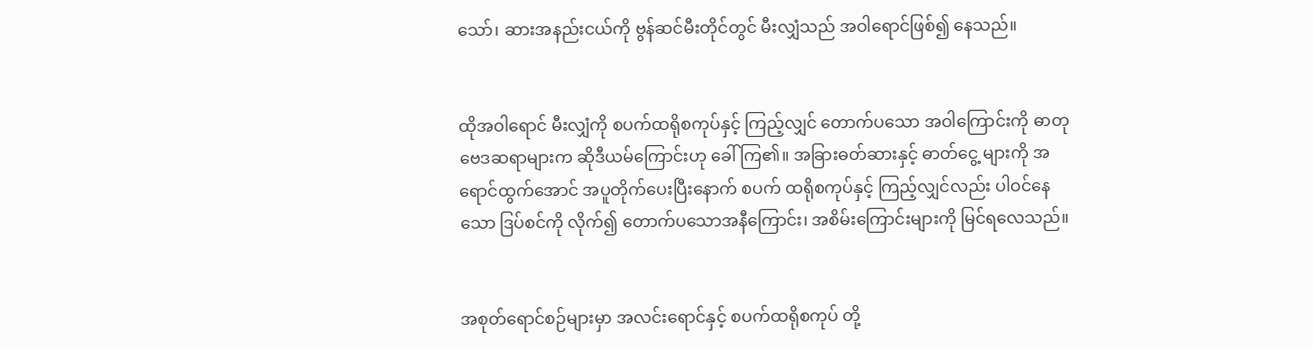သော်၊ ဆားအနည်းငယ်ကို ဗွန်ဆင်မီးတိုင်တွင် မီးလျှံသည် အဝါရောင်ဖြစ်၍ နေသည်။


ထိုအဝါရောင် မီးလျှံကို စပက်ထရိုစကုပ်နှင့် ကြည့်လျှင် တောက်ပသော အဝါကြောင်းကို ဓာတုဗေဒဆရာများက ဆိုဒီယမ်ကြောင်းဟု ခေါ်ကြ၏။ အခြားဓတ်ဆားနှင့် ဓာတ်ငွေ့ များကို အရောင်ထွက်အောင် အပူတိုက်ပေးပြီးနောက် စပက် ထရိုစကုပ်နှင့် ကြည့်လျှင်လည်း ပါဝင်နေသော ဒြပ်စင်ကို လိုက်၍ တောက်ပသောအနီကြောင်း၊ အစိမ်းကြောင်းများကို မြင်ရလေသည်။


အစုတ်ရောင်စဉ်များမှာ အလင်းရောင်နှင့် စပက်ထရိုစကုပ် တို့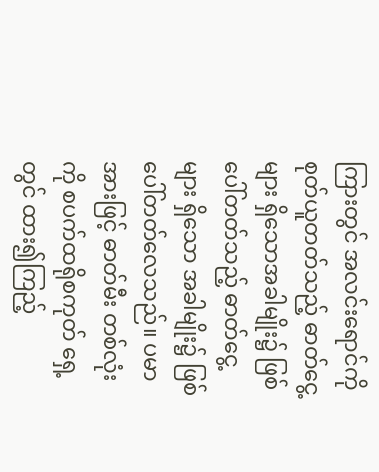ကြားတွင် အလင်းရောင်ကို စုတ်ယူတတ်သည့် ဓာတ်ငွေ့များ ရှိသောအခါမျိုး၌ ဖြစ်ပေါ်တတ်သည့် ဓာတ်ငွေ့များ ရှိသော အခါမျိုး၌ ဖြစ်ပေါ်တတ်လေသည်။ ပမာအားဖြင့် ဓာတ်မီး တစ်လုံးကို စပက်ထရိုစကုတ် ရှေ့တွင် ထား၍ကြည့်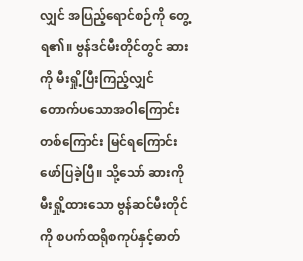လျှင် အပြည့်ရောင်စဉ်ကို တွေ့ရ၏။ ဗွန်ဒင်မီးတိုင်တွင် ဆားကို မီးရှို့ပြီးကြည့်လျှင် တောက်ပသောအဝါကြောင်း တစ်ကြောင်း မြင်ရကြောင်း ဖော်ပြခဲ့ပြီ။ သို့သော် ဆားကို မီးရှို့ထားသော ဗွန်ဆင်မီးတိုင်ကို စပက်ထရိုစကုပ်နှင့်ဓာတ်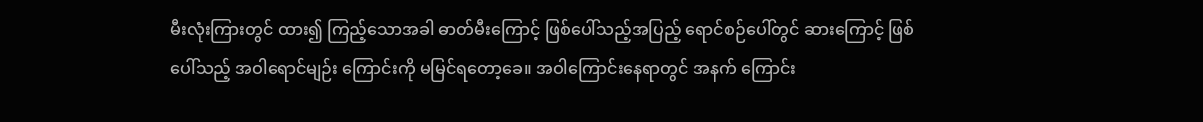မီးလုံးကြားတွင် ထား၍ ကြည့်သောအခါ ဓာတ်မီးကြောင့် ဖြစ်ပေါ်သည့်အပြည့် ရောင်စဉ်ပေါ်တွင် ဆားကြောင့် ဖြစ်ပေါ်သည့် အဝါရောင်မျဉ်း ကြောင်းကို မမြင်ရတော့ခေ။ အဝါကြောင်းနေရာတွင် အနက် ကြောင်း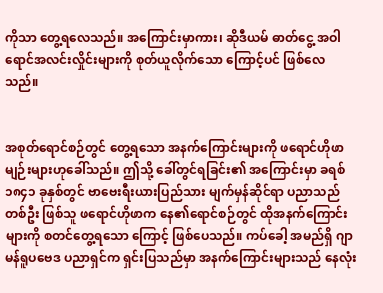ကိုသာ တွေ့ရလေသည်။ အကြောင်းမှာကား၊ ဆိုဒီယမ် ဓာတ်ငွေ့ အဝါရောင်အလင်းလှိုင်းများကို စုတ်ယူလိုက်သော ကြောင့်ပင် ဖြစ်လေသည်။


အစုတ်ရောင်စဉ်တွင် တွေ့ရသော အနက်ကြောင်းများကို ဖရောင်ဟိုဖာမျဉ်းများဟုခေါ်သည်။ ဤသို့ ခေါ်တွင်ရခြင်း၏ အကြောင်းမှာ ခရစ် ၁၈၄၁ ခုနှစ်တွင် ဗာဗေးရီးယားပြည်သား မျက်မှန်ဆိုင်ရာ ပညာသည်တစ်ဦး ဖြစ်သူ ဖရောင်ဟိုဖာက နေ၏ရောင်စဉ်တွင် ထိုအနက်ကြောင်းများကို စတင်တွေ့ရသော ကြောင့် ဖြစ်ပေသည်။ ကပ်ခေါ့ အမည်ရှိ ဂျာမန်ရူပဗေဒ ပညာရှင်က ရှင်းပြသည်မှာ အနက်ကြောင်းများသည် နေလုံး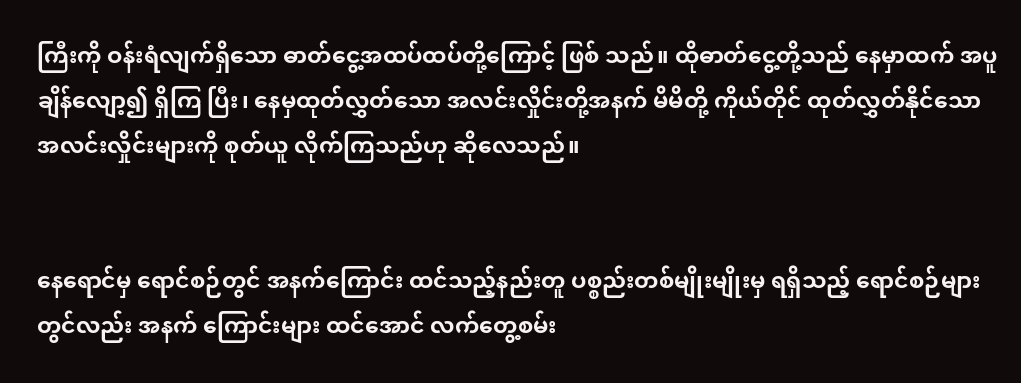ကြီးကို ဝန်းရံလျက်ရှိသော ဓာတ်ငွေ့အထပ်ထပ်တို့ကြောင့် ဖြစ် သည်။ ထိုဓာတ်ငွေ့တို့သည် နေမှာထက် အပူချိန်လျော့၍ ရှိကြ ပြီး၊ နေမှထုတ်လွှတ်သော အလင်းလှိုင်းတို့အနက် မိမိတို့ ကိုယ်တိုင် ထုတ်လွှတ်နိုင်သော အလင်းလှိုင်းများကို စုတ်ယူ လိုက်ကြသည်ဟု ဆိုလေသည်။


နေရောင်မှ ရောင်စဉ်တွင် အနက်ကြောင်း ထင်သည့်နည်းတူ ပစ္စည်းတစ်မျိုးမျိုးမှ ရရှိသည့် ရောင်စဉ်များတွင်လည်း အနက် ကြောင်းများ ထင်အောင် လက်တွေ့စမ်း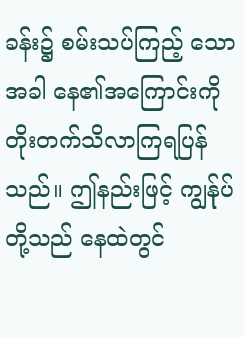ခန်း၌ စမ်းသပ်ကြည့် သောအခါ နေ၏အကြောင်းကို တိုးတက်သိလာကြရပြန်သည်။ ဤနည်းဖြင့် ကျွန်ုပ်တို့သည် နေထဲတွင်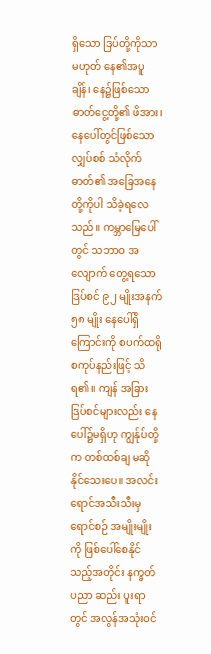ရှိသော ဒြပ်တို့ကိုသာ မဟုတ် နေ၏အပူချိန်၊ နေ၌ဖြစ်သောဓာတ်ငွေ့တို့၏ ဖိအား၊ နေပေါ်တွင်ဖြစ်သော လျှပ်စစ် သံလိုက်ဓာတ်၏ အခြေအနေ တို့ကိုပါ သိခဲ့ရလေသည်။ ကမ္ဘာမြေပေါ်တွင် သဘာဝ အလျောက် တွေ့ရသော ဒြပ်စင် ၉၂ မျိုးအနက် ၅၈ မျိုး နေပေါ်ရှိကြောင်းကို စပက်ထရိုစကုပ်နည်းဖြင့် သိရ၏။ ကျန် အခြား ဒြပ်စင်များလည်း နေပေါ်၌မရှိဟု ကျွန်ုပ်တို့က တစ်ထစ်ချ မဆိုနိုင်သေးပေ။ အလင်းရောင်အသီးသီးမှရောင်စဉ် အမျိုးမျိုးကို ဖြစ်ပေါ်စေနိုင်သည့်အတိုင်း နက္ခတ်ပညာ ဆည်း ပူးရာတွင် အလွန်အသုံးဝင်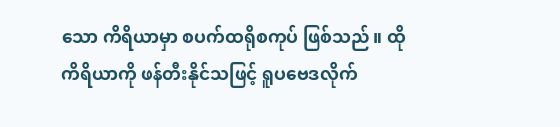သော ကိရိယာမှာ စပက်ထရိုစကုပ် ဖြစ်သည်။ ထိုကိရိယာကို ဖန်တီးနိုင်သဖြင့် ရူပဗေဒလိုက်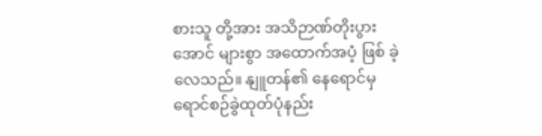စားသူ တို့အား အသိဉာဏ်တိုးပွားအောင် များစွာ အထောက်အပံ့ ဖြစ် ခဲ့လေသည်။ နျူတန်၏ နေရောင်မှ ရောင်စဉ်ခွဲထုတ်ပုံနည်း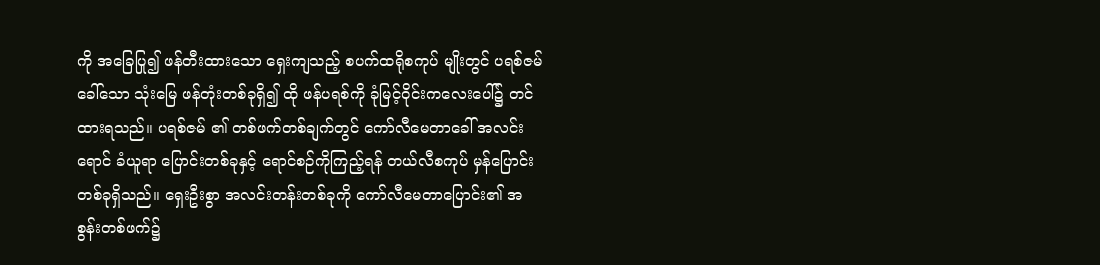ကို အခြေပြု၍ ဖန်တီးထားသော ရှေးကျသည့် စပက်ထရိုစကုပ် မျိုးတွင် ပရစ်ဇမ်ခေါ်သော သုံးမြေ ဖန်တုံးတစ်ခုရှိ၍ ထို ဖန်ပရစ်ကို ခုံမြင့်ဝိုင်းကလေးပေါ်၌ တင်ထားရသည်။ ပရစ်ဇမ် ၏ တစ်ဖက်တစ်ချက်တွင် ကော်လီမေတာခေါ် အလင်းရောင် ခံယူရာ ပြောင်းတစ်ခုနှင့် ရောင်စဉ်ကိုကြည့်ရန် တယ်လီစကုပ် မှန်ပြောင်းတစ်ခုရှိသည်။ ရှေးဦးစွာ အလင်းတန်းတစ်ခုကို ကော်လီမေတာပြောင်း၏ အစွန်းတစ်ဖက်၌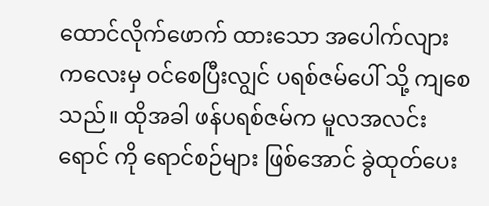ထောင်လိုက်ဖောက် ထားသော အပေါက်လျားကလေးမှ ဝင်စေပြီးလျွင် ပရစ်ဇမ်ပေါ် သို့ ကျစေသည်။ ထိုအခါ ဖန်ပရစ်ဇမ်က မူလအလင်းရောင် ကို ရောင်စဉ်များ ဖြစ်အောင် ခွဲထုတ်ပေး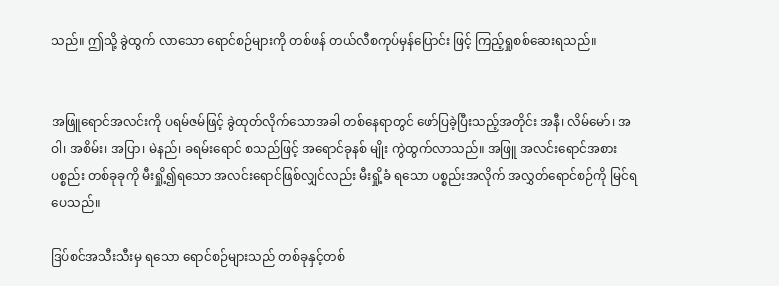သည်။ ဤသို့ ခွဲထွက် လာသော ရောင်စဉ်များကို တစ်ဖန် တယ်လီစကုပ်မှန်ပြောင်း ဖြင့် ကြည့်ရှုစစ်ဆေးရသည်။


အဖြူရောင်အလင်းကို ပရမ်ဇမ်ဖြင့် ခွဲထုတ်လိုက်သောအခါ တစ်နေရာတွင် ဖော်ပြခဲ့ပြီးသည့်အတိုင်း အနီ၊ လိမ်မော်၊ အဝါ၊ အစိမ်း၊ အပြာ၊ မဲနည်၊ ခရမ်းရောင် စသည်ဖြင့် အရောင်ခုနစ် မျိုး ကွဲထွက်လာသည်။ အဖြူ အလင်းရောင်အစား ပစ္စည်း တစ်ခုခုကို မီးရှို့၍ရသော အလင်းရောင်ဖြစ်လျှင်လည်း မီးရှို့ခံ ရသော ပစ္စည်းအလိုက် အလွှတ်ရောင်စဉ်ကို မြင်ရပေသည်။

ဒြပ်စင်အသီးသီးမှ ရသော ရောင်စဉ်များသည် တစ်ခုနှင့်တစ်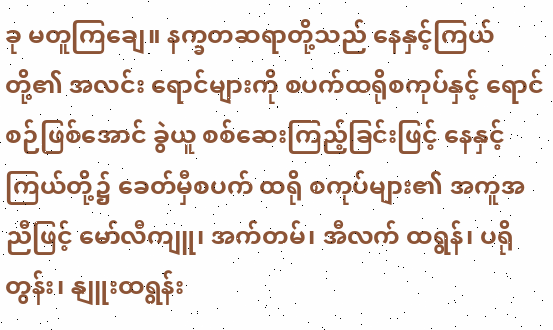ခု မတူကြချေ။ နက္ခတဆရာတို့သည် နေနှင့်ကြယ်တို့၏ အလင်း ရောင်များကို စပက်ထရိုစကုပ်နှင့် ရောင်စဉ်ဖြစ်အောင် ခွဲယူ စစ်ဆေးကြည့်ခြင်းဖြင့် နေနှင့်ကြယ်တို့၌ ခေတ်မှီစပက် ထရို စကုပ်များ၏ အကူအညီဖြင့် မော်လီကျူ၊ အက်တမ်၊ အီလက် ထရွန်၊ ပရိုတွန်း၊ နျူးထရွန်း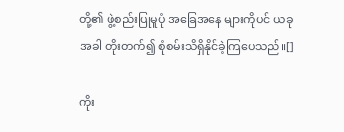တို့၏ ဖွဲ့စည်းပြုမူပုံ အခြေအနေ များကိုပင် ယခုအခါ တိုးတက်၍ စုံစမ်းသိရှိနိုင်ခဲ့ကြပေသည်။[]

ကိုး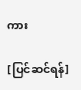ကား

[ပြင်ဆင်ရန်]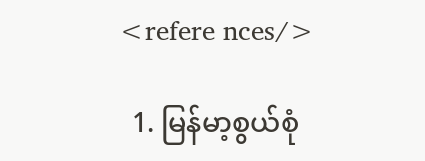<refere nces/>

  1. မြန်မာ့စွယ်စုံ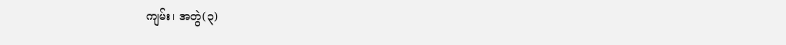ကျမ်း၊ အတွဲ(၃)